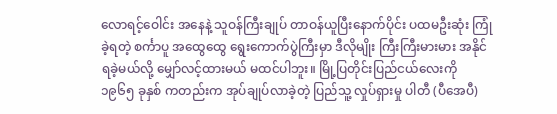လောရင့်ဝေါင်း အနေနဲ့ သူဝန်ကြီးချုပ် တာဝန်ယူပြီးနောက်ပိုင်း ပထမဦးဆုံး ကြုံခဲ့ရတဲ့ စင်္ကာပူ အထွေထွေ ရွေးကောက်ပွဲကြီးမှာ ဒီလိုမျိုး ကြီးကြီးမားမား အနိုင်ရခဲ့မယ်လို့ မျှော်လင့်ထားမယ် မထင်ပါဘူး။ မြို့ပြတိုင်းပြည်ငယ်လေးကို ၁၉၆၅ ခုနှစ် ကတည်းက အုပ်ချုပ်လာခဲ့တဲ့ ပြည်သူ့ လှုပ်ရှားမှု ပါတီ (ပီအေပီ)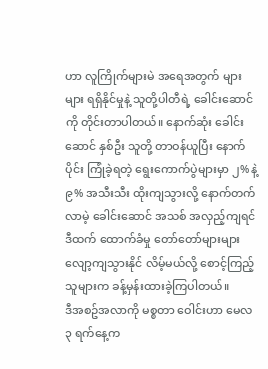ဟာ လူကြိုက်များမဲ အရေအတွက် များများ ရရှိနိုင်မှုနဲ့ သူတို့ပါတီရဲ့ ခေါင်းဆောင်ကို တိုင်းတာပါတယ်။ နောက်ဆုံး ခေါင်းဆောင် နှစ်ဦး သူတို့ တာဝန်ယူပြီး နောက်ပိုင်း ကြုံခဲ့ရတဲ့ ရွေးကောက်ပွဲများမှာ ၂% နဲ့ ၉% အသီးသီး ထိုးကျသွားလို့ နောက်တက်လာမဲ့ ခေါင်းဆောင် အသစ် အလှည့်ကျရင် ဒီထက် ထောက်ခံမှု တော်တော်များများ လျော့ကျသွားနိုင် လိမ့်မယ်လို့ စောင့်ကြည့်သူများက ခန့်မှန်းထားခဲ့ကြပါတယ်။
ဒီအစဥ်အလာကို မစ္စတာ ဝေါင်းဟာ မေလ ၃ ရက်နေ့က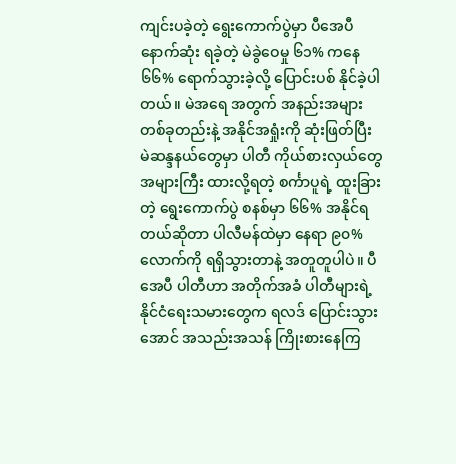ကျင်းပခဲ့တဲ့ ရွေးကောက်ပွဲမှာ ပီအေပီ နောက်ဆုံး ရခဲ့တဲ့ မဲခွဲဝေမှု ၆၁% ကနေ ၆၆% ရောက်သွားခဲ့လို့ ပြောင်းပစ် နိုင်ခဲ့ပါတယ်။ မဲအရေ အတွက် အနည်းအများ တစ်ခုတည်းနဲ့ အနိုင်အရှုံးကို ဆုံးဖြတ်ပြီး မဲဆန္ဒနယ်တွေမှာ ပါတီ ကိုယ်စားလှယ်တွေ အများကြီး ထားလို့ရတဲ့ စင်္ကာပူရဲ့ ထူးခြားတဲ့ ရွေးကောက်ပွဲ စနစ်မှာ ၆၆% အနိုင်ရတယ်ဆိုတာ ပါလီမန်ထဲမှာ နေရာ ၉၀% လောက်ကို ရရှိသွားတာနဲ့ အတူတူပါပဲ။ ပီအေပီ ပါတီဟာ အတိုက်အခံ ပါတီများရဲ့ နိုင်ငံရေးသမားတွေက ရလဒ် ပြောင်းသွားအောင် အသည်းအသန် ကြိုးစားနေကြ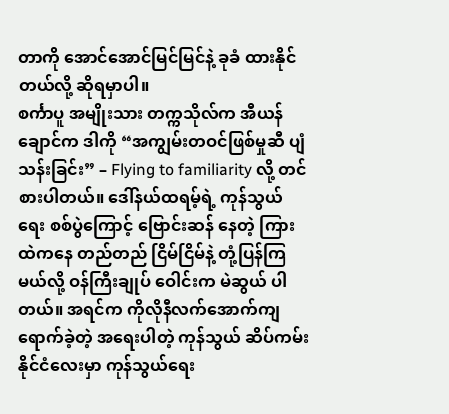တာကို အောင်အောင်မြင်မြင်နဲ့ ခုခံ ထားနိုင်တယ်လို့ ဆိုရမှာပါ။
စင်္ကာပူ အမျိုးသား တက္ကသိုလ်က အီယန်ချောင်က ဒါကို “အကျွမ်းတဝင်ဖြစ်မှုဆီ ပျံသန်းခြင်း” – Flying to familiarity လို့ တင်စားပါတယ်။ ဒေါ်နယ်ထရမ့်ရဲ့ ကုန်သွယ်ရေး စစ်ပွဲကြောင့် ဗြောင်းဆန် နေတဲ့ ကြားထဲကနေ တည်တည် ငြိမ်ငြိမ်နဲ့ တုံ့ပြန်ကြမယ်လို့ ဝန်ကြီးချုပ် ဝေါင်းက မဲဆွယ် ပါတယ်။ အရင်က ကိုလိုနီလက်အောက်ကျရောက်ခဲ့တဲ့ အရေးပါတဲ့ ကုန်သွယ် ဆိပ်ကမ်း နိုင်ငံလေးမှာ ကုန်သွယ်ရေး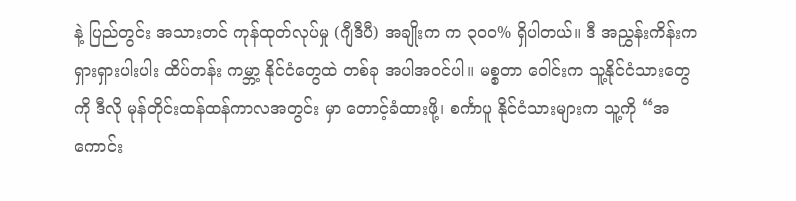နဲ့ ပြည်တွင်း အသားတင် ကုန်ထုတ်လုပ်မှု (ဂျီဒီပီ) အချိုးက က ၃၀၀% ရှိပါတယ်။ ဒီ အညွှန်းကိန်းက ရှားရှားပါးပါး ထိပ်တန်း ကမ္ဘာ့ နိုင်ငံတွေထဲ တစ်ခု အပါအဝင်ပါ။ မစ္စတာ ဝေါင်းက သူ့နိုင်ငံသားတွေကို ဒီလို မုန်တိုင်းထန်ထန်ကာလအတွင်း မှာ တောင့်ခံထားဖို့၊ စင်္ကာပူ နိုင်ငံသားများက သူ့ကို “အကောင်း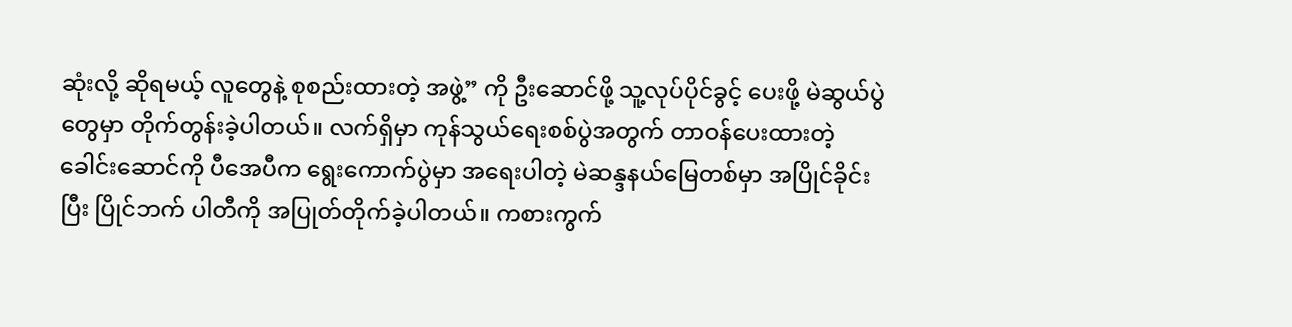ဆုံးလို့ ဆိုရမယ့် လူတွေနဲ့ စုစည်းထားတဲ့ အဖွဲ့” ကို ဦးဆောင်ဖို့ သူ့လုပ်ပိုင်ခွင့် ပေးဖို့ မဲဆွယ်ပွဲတွေမှာ တိုက်တွန်းခဲ့ပါတယ်။ လက်ရှိမှာ ကုန်သွယ်ရေးစစ်ပွဲအတွက် တာဝန်ပေးထားတဲ့ ခေါင်းဆောင်ကို ပီအေပီက ရွေးကောက်ပွဲမှာ အရေးပါတဲ့ မဲဆန္ဒနယ်မြေတစ်မှာ အပြိုင်ခိုင်းပြီး ပြိုင်ဘက် ပါတီကို အပြုတ်တိုက်ခဲ့ပါတယ်။ ကစားကွက်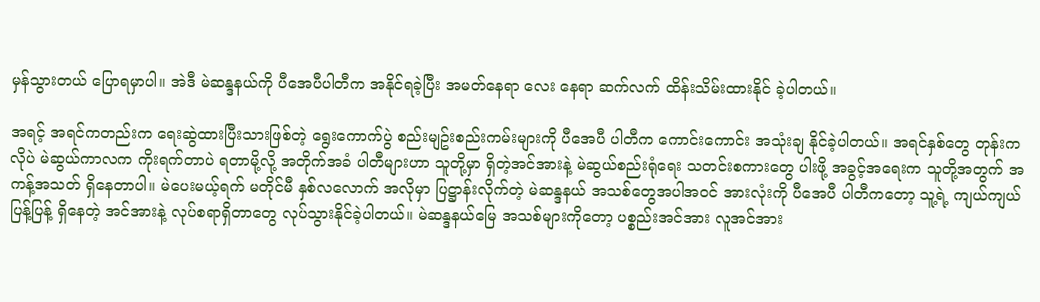မှန်သွားတယ် ပြောရမှာပါ။ အဲဒီ မဲဆန္ဒနယ်ကို ပီအေပီပါတီက အနိုင်ရခဲ့ပြီး အမတ်နေရာ လေး နေရာ ဆက်လက် ထိန်းသိမ်းထားနိုင် ခဲ့ပါတယ်။

အရင့် အရင်ကတည်းက ရေးဆွဲထားပြီးသားဖြစ်တဲ့ ရွေးကောက်ပွဲ စည်းမျဥ်းစည်းကမ်းများကို ပီအေပီ ပါတီက ကောင်းကောင်း အသုံးချ နိုင်ခဲ့ပါတယ်။ အရင်နှစ်တွေ တုန်းကလိုပဲ မဲဆွယ်ကာလက ကိုးရက်တာပဲ ရတာမို့လို့ အတိုက်အခံ ပါတီများဟာ သူတို့မှာ ရှိတဲ့အင်အားနဲ့ မဲဆွယ်စည်းရုံရေး သတင်းစကားတွေ ပါးဖို့ အခွင့်အရေးက သူတို့အတွက် အကန့်အသတ် ရှိနေတာပါ။ မဲပေးမယ့်ရက် မတိုင်မီ နှစ်လလောက် အလိုမှာ ပြဋ္ဌာန်းလိုက်တဲ့ မဲဆန္ဒနယ် အသစ်တွေအပါအဝင် အားလုံးကို ပီအေပီ ပါတီကတော့ သူ့ရဲ့ ကျယ်ကျယ်ပြန့်ပြန့် ရှိနေတဲ့ အင်အားနဲ့ လုပ်စရာရှိတာတွေ လုပ်သွားနိုင်ခဲ့ပါတယ်။ မဲဆန္ဒနယ်မြေ အသစ်များကိုတော့ ပစ္စည်းအင်အား လူအင်အား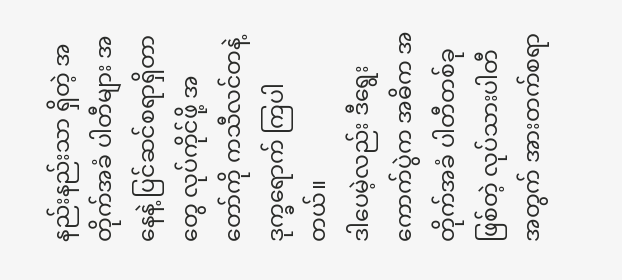နည်းနည်းသာ ရှိတဲ့ အတိုက်အခံ ပါတီများ အနေနဲ့ ပြင်ဆင်စရာရှိတာတွေ လုပ်ကိုင်ဖို့ အတော်ကို ကသီလင်တနဲ့ ဒုက္ခရောက် ကြပါတယ်။
ဒါပေမဲ့လည်း ဒီရွေးကောက်ပွဲက အဓိက အတိုက်အခံ ပါတီတစ်ခုဖြစ်တဲ့ လုပ်သားပါတီ အတွက် အားတက်စရာ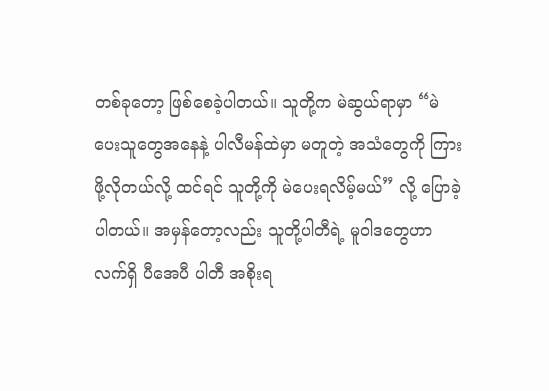တစ်ခုတော့ ဖြစ်စေခဲ့ပါတယ်။ သူတို့က မဲဆွယ်ရာမှာ “မဲပေးသူတွေအနေနဲ့ ပါလီမန်ထဲမှာ မတူတဲ့ အသံတွေကို ကြားဖို့လိုတယ်လို့ ထင်ရင် သူတို့ကို မဲပေးရလိမ့်မယ်” လို့ ပြောခဲ့ပါတယ်။ အမှန်တော့လည်း သူတို့ပါတီရဲ့ မူဝါဒတွေဟာ လက်ရှိ ပီအေပီ ပါတီ အစိုးရ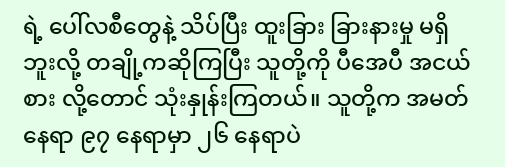ရဲ့ ပေါ်လစီတွေနဲ့ သိပ်ပြီး ထူးခြား ခြားနားမှု မရှိဘူးလို့ တချို့ကဆိုကြပြီး သူတို့ကို ပီအေပီ အငယ်စား လို့တောင် သုံးနှုန်းကြတယ်။ သူတို့က အမတ်နေရာ ၉၇ နေရာမှာ ၂၆ နေရာပဲ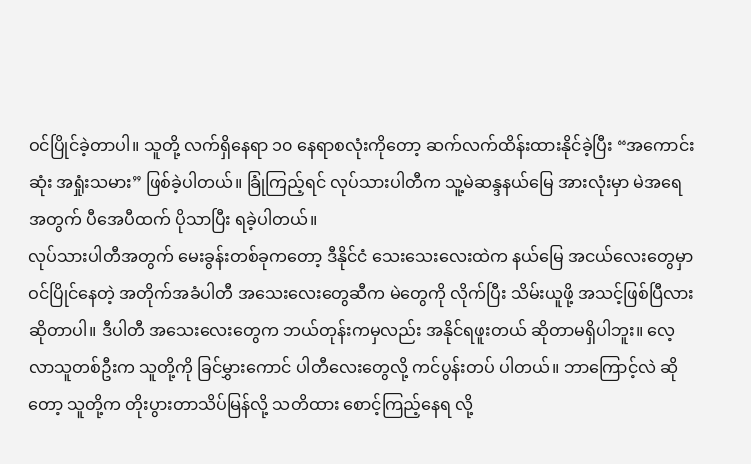ဝင်ပြိုင်ခဲ့တာပါ။ သူတို့ လက်ရှိနေရာ ၁၀ နေရာစလုံးကိုတော့ ဆက်လက်ထိန်းထားနိုင်ခဲ့ပြီး “အကောင်းဆုံး အရှုံးသမား” ဖြစ်ခဲ့ပါတယ်။ ခြုံကြည့်ရင် လုပ်သားပါတီက သူ့မဲဆန္ဒနယ်မြေ အားလုံးမှာ မဲအရေအတွက် ပီအေပီထက် ပိုသာပြီး ရခဲ့ပါတယ်။
လုပ်သားပါတီအတွက် မေးခွန်းတစ်ခုကတော့ ဒီနိုင်ငံ သေးသေးလေးထဲက နယ်မြေ အငယ်လေးတွေမှာ ဝင်ပြိုင်နေတဲ့ အတိုက်အခံပါတီ အသေးလေးတွေဆီက မဲတွေကို လိုက်ပြီး သိမ်းယူဖို့ အသင့်ဖြစ်ပြီလား ဆိုတာပါ။ ဒီပါတီ အသေးလေးတွေက ဘယ်တုန်းကမှလည်း အနိုင်ရဖူးတယ် ဆိုတာမရှိပါဘူး။ လေ့လာသူတစ်ဦးက သူတို့ကို ခြင်မွှားကောင် ပါတီလေးတွေလို့ ကင်ပွန်းတပ် ပါတယ်။ ဘာကြောင့်လဲ ဆိုတော့ သူတို့က တိုးပွားတာသိပ်မြန်လို့ သတိထား စောင့်ကြည့်နေရ လို့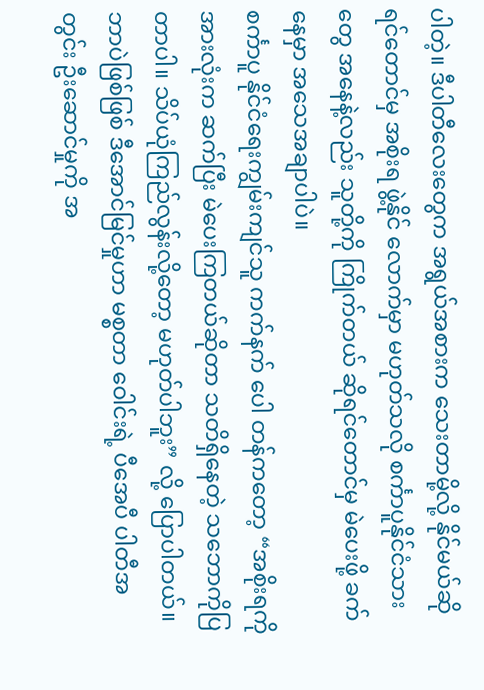ပါတဲ့။ ဒီပါတီလေးတွေက အရွယ်အစားက သေးတာမို့လို့ နိုင်မယ်ဆိုရင်တောင်မှ အစိုးရ ဖွဲ့နိုင် လောက်မှာ မဟုတ်သလို စင်္ကာပူနိုင်ငံသားတွေ အနေနဲ့လည်း သူတို့ကို ကြိုက်တယ် ဆိုရင်တောင်မှ မဲပေးဖို့ ခက်နေမှာ အသေအချာပါပဲ။
စင်္ကာပူ နိုင်ငံရေးကျွမ်းကျင်သူ ကက်နက် ပေါ တန်ကတော့ “အစိုးရကို အားလုံးက ဆက်ပြီး မဲပေးကြတယ်ဆိုတာ သတိရှိနေတဲ့ သဘောကိုပြတာပါ။ သိပ်ယုံကြည်လွန်းလို့တော့ မဟုတ်ပါဘူး” လို့ ပြောပါတယ်။ ဘာပဲဖြစ်ဖြစ် ဒီအောင်မြင်မှုဟာ မစ္စတာ ဝေါင်းရဲ့ ပီအေပီ ပါတီအတွင်း ဦးဆောင်မှုကို အ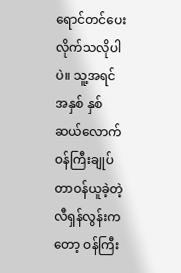ရောင်တင်ပေးလိုက်သလိုပါပဲ။ သူ့အရင် အနှစ် နှစ်ဆယ်လောက် ဝန်ကြီးချုပ်တာဝန်ယူခဲ့တဲ့ လီရှန်လွန်းကတော့ ဝန်ကြီး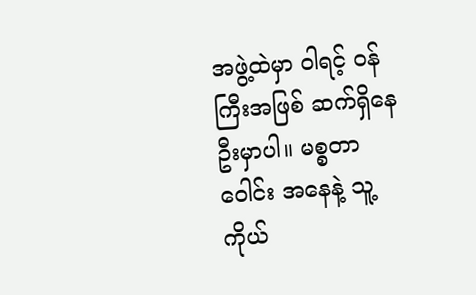အဖွဲ့ထဲမှာ ဝါရင့် ဝန်ကြီးအဖြစ် ဆက်ရှိနေဦးမှာပါ။ မစ္စတာ ဝေါင်း အနေနဲ့ သူ့ကိုယ်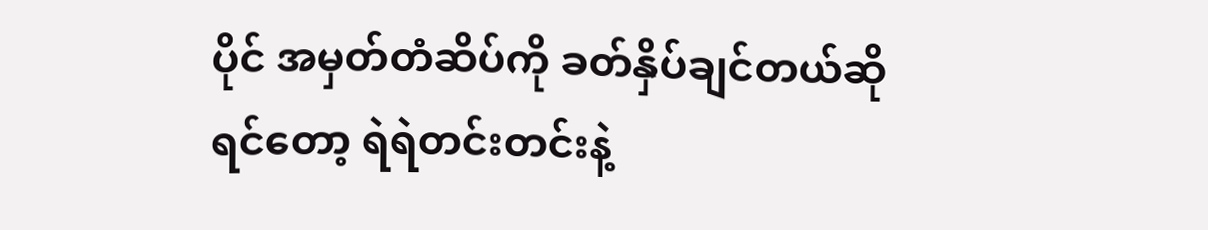ပိုင် အမှတ်တံဆိပ်ကို ခတ်နှိပ်ချင်တယ်ဆိုရင်တော့ ရဲရဲတင်းတင်းနဲ့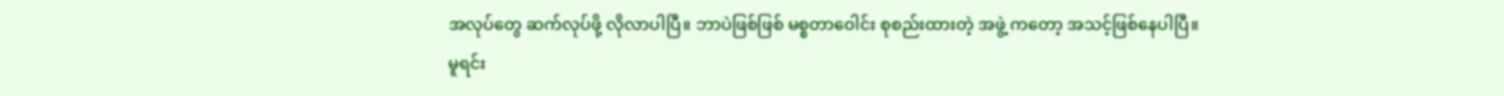အလုပ်တွေ ဆက်လုပ်ဖို့ လိုလာပါပြီ။ ဘာပဲဖြစ်ဖြစ် မစ္စတာဝေါင်း စုစည်းထားတဲ့ အဖွဲ့ ကတော့ အသင့်ဖြစ်နေပါပြီ။
မူရင်း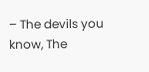– The devils you know, The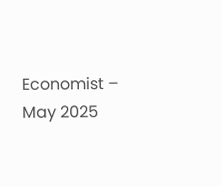Economist – May 2025